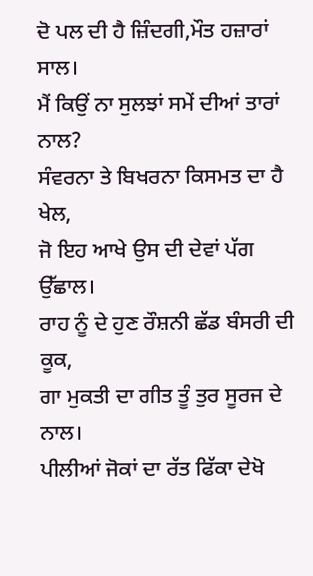ਦੋ ਪਲ ਦੀ ਹੈ ਜ਼ਿੰਦਗੀ,ਮੌਤ ਹਜ਼ਾਰਾਂ ਸਾਲ।
ਮੈਂ ਕਿਉਂ ਨਾ ਸੁਲਝਾਂ ਸਮੇਂ ਦੀਆਂ ਤਾਰਾਂ ਨਾਲ?
ਸੰਵਰਨਾ ਤੇ ਬਿਖਰਨਾ ਕਿਸਮਤ ਦਾ ਹੈ ਖੇਲ,
ਜੋ ਇਹ ਆਖੇ ਉਸ ਦੀ ਦੇਵਾਂ ਪੱਗ ਉੱਛਾਲ।
ਰਾਹ ਨੂੰ ਦੇ ਹੁਣ ਰੌਸ਼ਨੀ ਛੱਡ ਬੰਸਰੀ ਦੀ ਕੂਕ,
ਗਾ ਮੁਕਤੀ ਦਾ ਗੀਤ ਤੂੰ ਤੁਰ ਸੂਰਜ ਦੇ ਨਾਲ।
ਪੀਲੀਆਂ ਜੋਕਾਂ ਦਾ ਰੱਤ ਫਿੱਕਾ ਦੇਖੋ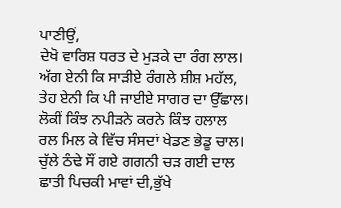ਪਾਣੀਉਂ,
ਦੇਖੋ ਵਾਰਿਸ਼ ਧਰਤ ਦੇ ਮੁੜਕੇ ਦਾ ਰੰਗ ਲਾਲ।
ਅੱਗ ਏਨੀ ਕਿ ਸਾੜੀਏ ਰੰਗਲੇ ਸ਼ੀਸ਼ ਮਹੱਲ,
ਤੇਹ ਏਨੀ ਕਿ ਪੀ ਜਾਈਏ ਸਾਗਰ ਦਾ ਉੱਛਾਲ।
ਲੋਕੀਂ ਕਿੰਝ ਨਪੀੜਨੇ ਕਰਨੇ ਕਿੰਝ ਹਲਾਲ
ਰਲ ਮਿਲ ਕੇ ਵਿੱਚ ਸੰਸਦਾਂ ਖੇਡਣ ਭੇਡੂ ਚਾਲ।
ਚੁੱਲੇ ਠੰਢੇ ਸੌਂ ਗਏ ਗਗਨੀ ਚੜ ਗਈ ਦਾਲ
ਛਾਤੀ ਪਿਚਕੀ ਮਾਵਾਂ ਦੀ,ਭੁੱਖੇ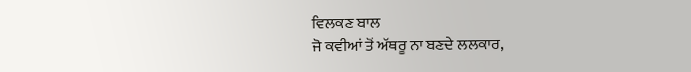ਵਿਲਕਣ ਬਾਲ
ਜੋ ਕਵੀਆਂ ਤੋਂ ਅੱਥਰੂ ਨਾ ਬਣਦੇ ਲਲਕਾਰ,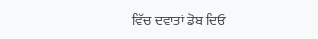ਵਿੱਚ ਦਵਾਤਾਂ ਡੋਬ ਦਿਓ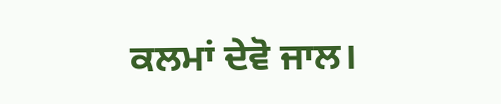ਕਲਮਾਂ ਦੇਵੋ ਜਾਲ।